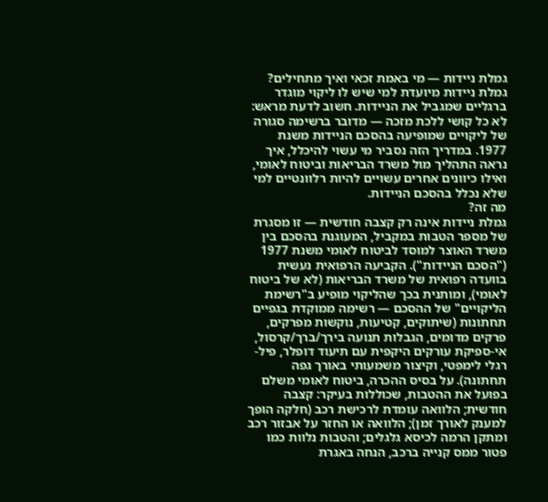גמלת ניידות — מי באמת זכאי ואיך מתחילים?
גמלת ניידות מיועדת למי שיש לו ליקוי מוגדר ברגליים שמגביל את הניידות. חשוב לדעת מראש: לא כל קושי ללכת מזכה — מדובר ברשימה סגורה של ליקויים שמופיעה בהסכם הניידות משנת 1977. במדריך הזה נסביר מי עשוי להיכלל, איך נראה התהליך מול משרד הבריאות וביטוח לאומי, ואילו כיוונים אחרים עשויים להיות רלוונטיים למי שלא נכלל בהסכם הניידות.
מה זה?
גמלת ניידות אינה רק קצבה חודשית — זו מסגרת של מספר הטבות במקביל, המעוגנת בהסכם בין משרד האוצר למוסד לביטוח לאומי משנת 1977 ("הסכם הניידות"). הקביעה הרפואית נעשית בוועדה רפואית של משרד הבריאות (לא של ביטוח לאומי), ומותנית בכך שהליקוי מופיע ב"רשימת הליקויים" של ההסכם — רשימה ממוקדת בגפיים תחתונות (שיתוקים, קטיעות, נוקשות מפרקים, פרקים מדומים, הגבלות תנועה בירך/ברך/קרסול, אי-ספיקת עורקים היקפית עם תיעוד דופלר, פיל-רגלי לימפטי, וקיצור משמעותי באורך גפה תחתונה). על בסיס ההכרה, ביטוח לאומי משלם בפועל את ההטבות, שכוללות בעיקר: קצבה חודשית; הלוואה עומדת לרכישת רכב (חלקה הופך למענק לאורך זמן); הלוואה או החזר על אבזור רכב ומתקן הרמה לכיסא גלגלים; והטבות נלוות כמו פטור ממס קנייה ברכב, הנחה באגרת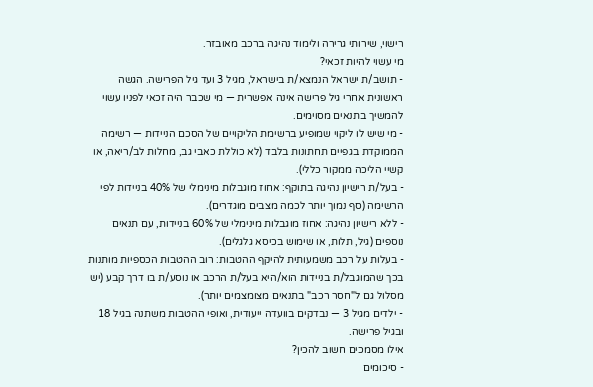רישוי, שירותי גרירה ולימוד נהיגה ברכב מאובזר.
מי עשוי להיות זכאי?
- תושב/ת ישראל הנמצא/ת בישראל, מגיל 3 ועד גיל הפרישה. הגשה ראשונית אחרי גיל פרישה אינה אפשרית — מי שכבר היה זכאי לפניו עשוי להמשיך בתנאים מסוימים.
- מי שיש לו ליקוי שמופיע ברשימת הליקויים של הסכם הניידות — רשימה הממוקדת בגפיים תחתונות בלבד (לא כוללת כאבי גב, מחלות לב/ריאה, או קשיי הליכה ממקור כללי).
- בעל/ת רישיון נהיגה בתוקף: אחוז מוגבלות מינימלי של 40% בניידות לפי הרשימה (סף נמוך יותר לכמה מצבים מוגדרים).
- ללא רישיון נהיגה: אחוז מוגבלות מינימלי של 60% בניידות, עם תנאים נוספים (גיל, תלות, או שימוש בכיסא גלגלים).
- בעלות על רכב משמעותית להיקף ההטבות: רוב ההטבות הכספיות מותנות בכך שהמוגבל/ת בניידות הוא/היא בעל/ת הרכב או נוסע/ת בו דרך קבע (יש מסלול גם ל"חסר רכב" בתנאים מצומצמים יותר).
- ילדים מגיל 3 — נבדקים בוועדה ייעודית, ואופי ההטבות משתנה בגיל 18 ובגיל פרישה.
אילו מסמכים חשוב להכין?
- סיכומים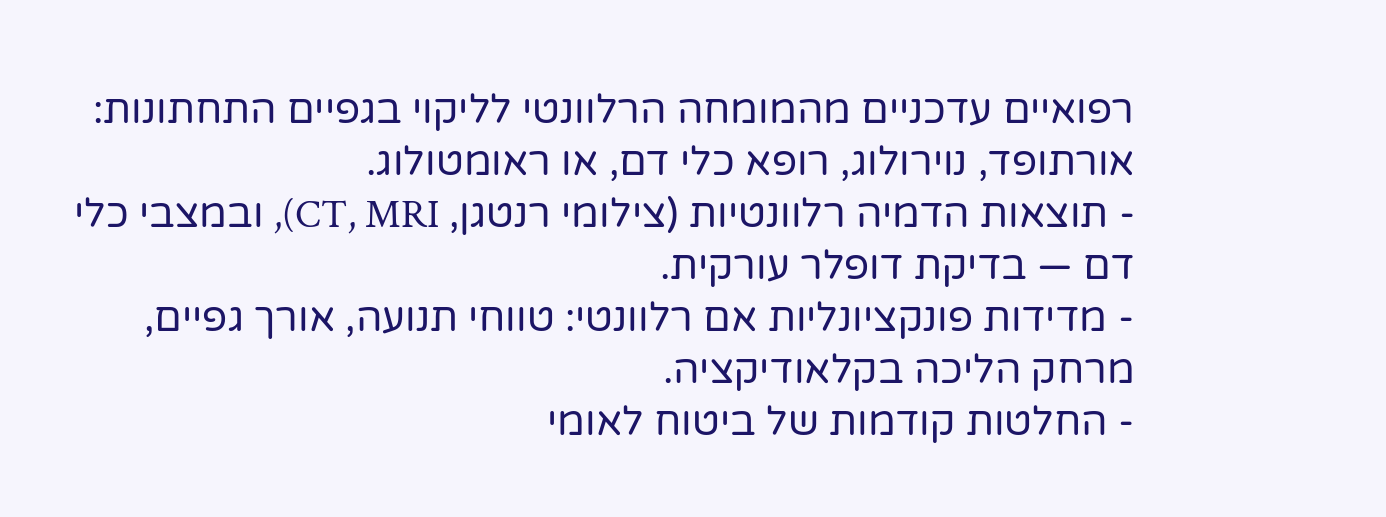רפואיים עדכניים מהמומחה הרלוונטי לליקוי בגפיים התחתונות: אורתופד, נוירולוג, רופא כלי דם, או ראומטולוג.
- תוצאות הדמיה רלוונטיות (צילומי רנטגן, CT, MRI), ובמצבי כלי דם — בדיקת דופלר עורקית.
- מדידות פונקציונליות אם רלוונטי: טווחי תנועה, אורך גפיים, מרחק הליכה בקלאודיקציה.
- החלטות קודמות של ביטוח לאומי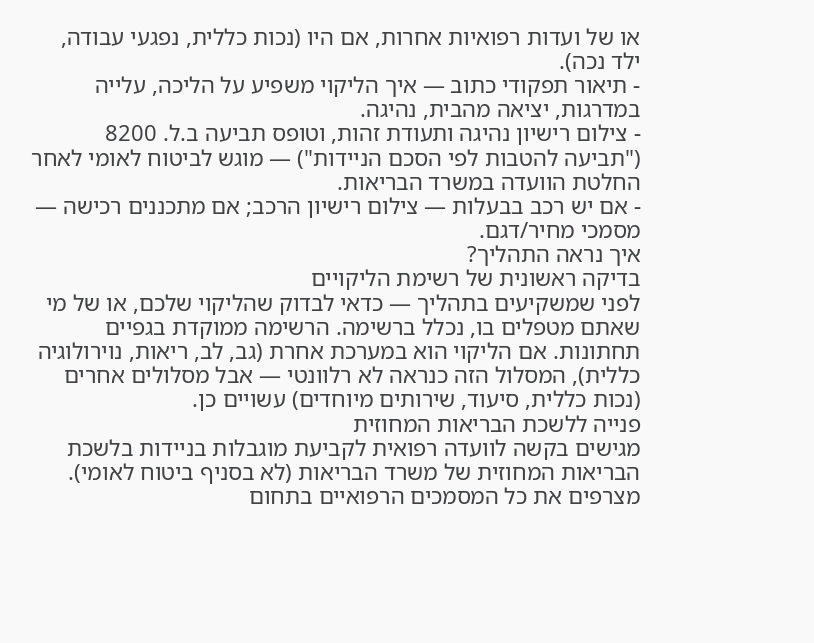או של ועדות רפואיות אחרות, אם היו (נכות כללית, נפגעי עבודה, ילד נכה).
- תיאור תפקודי כתוב — איך הליקוי משפיע על הליכה, עלייה במדרגות, יציאה מהבית, נהיגה.
- צילום רישיון נהיגה ותעודת זהות, וטופס תביעה ב.ל. 8200 ("תביעה להטבות לפי הסכם הניידות") — מוגש לביטוח לאומי לאחר החלטת הוועדה במשרד הבריאות.
- אם יש רכב בבעלות — צילום רישיון הרכב; אם מתכננים רכישה — מסמכי מחיר/דגם.
איך נראה התהליך?
בדיקה ראשונית של רשימת הליקויים
לפני שמשקיעים בתהליך — כדאי לבדוק שהליקוי שלכם, או של מי שאתם מטפלים בו, נכלל ברשימה. הרשימה ממוקדת בגפיים תחתונות. אם הליקוי הוא במערכת אחרת (גב, לב, ריאות, נוירולוגיה כללית), המסלול הזה כנראה לא רלוונטי — אבל מסלולים אחרים (נכות כללית, סיעוד, שירותים מיוחדים) עשויים כן.
פנייה ללשכת הבריאות המחוזית
מגישים בקשה לוועדה רפואית לקביעת מוגבלות בניידות בלשכת הבריאות המחוזית של משרד הבריאות (לא בסניף ביטוח לאומי). מצרפים את כל המסמכים הרפואיים בתחום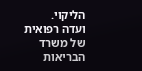הליקוי.
ועדה רפואית של משרד הבריאות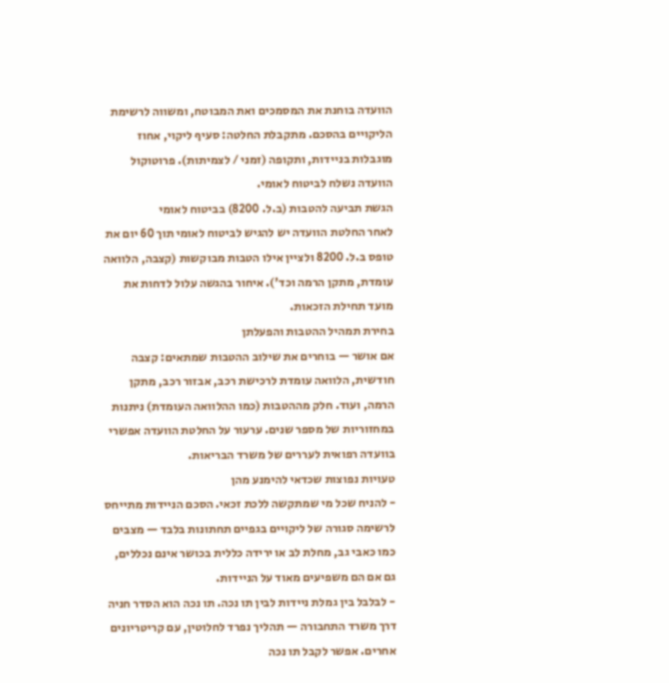הוועדה בוחנת את המסמכים ואת המבוטח, ומשווה לרשימת הליקויים בהסכם. מתקבלת החלטה: סעיף ליקוי, אחוז מוגבלות בניידות, ותקופה (זמני / לצמיתות). פרוטוקול הוועדה נשלח לביטוח לאומי.
הגשת תביעה להטבות (ב.ל. 8200) בביטוח לאומי
לאחר החלטת הוועדה יש להגיש לביטוח לאומי תוך 60 יום את טופס ב.ל. 8200 ולציין אילו הטבות מבוקשות (קצבה, הלוואה עומדת, מתקן הרמה וכד'). איחור בהגשה עלול לדחות את מועד תחילת הזכאות.
בחירת תמהיל ההטבות והפעלתן
אם אושר — בוחרים את שילוב ההטבות שמתאים: קצבה חודשית, הלוואה עומדת לרכישת רכב, אבזור רכב, מתקן הרמה, ועוד. חלק מההטבות (כמו ההלוואה העומדת) ניתנות במחזוריות של מספר שנים. ערעור על החלטת הוועדה אפשרי בוועדה רפואית לעררים של משרד הבריאות.
טעויות נפוצות שכדאי להימנע מהן
- להניח שכל מי שמתקשה ללכת זכאי. הסכם הניידות מתייחס לרשימה סגורה של ליקויים בגפיים תחתונות בלבד — מצבים כמו כאבי גב, מחלת לב או ירידה כללית בכושר אינם נכללים, גם אם הם משפיעים מאוד על הניידות.
- לבלבל בין גמלת ניידות לבין תו נכה. תו נכה הוא הסדר חניה דרך משרד התחבורה — תהליך נפרד לחלוטין, עם קריטריונים אחרים. אפשר לקבל תו נכה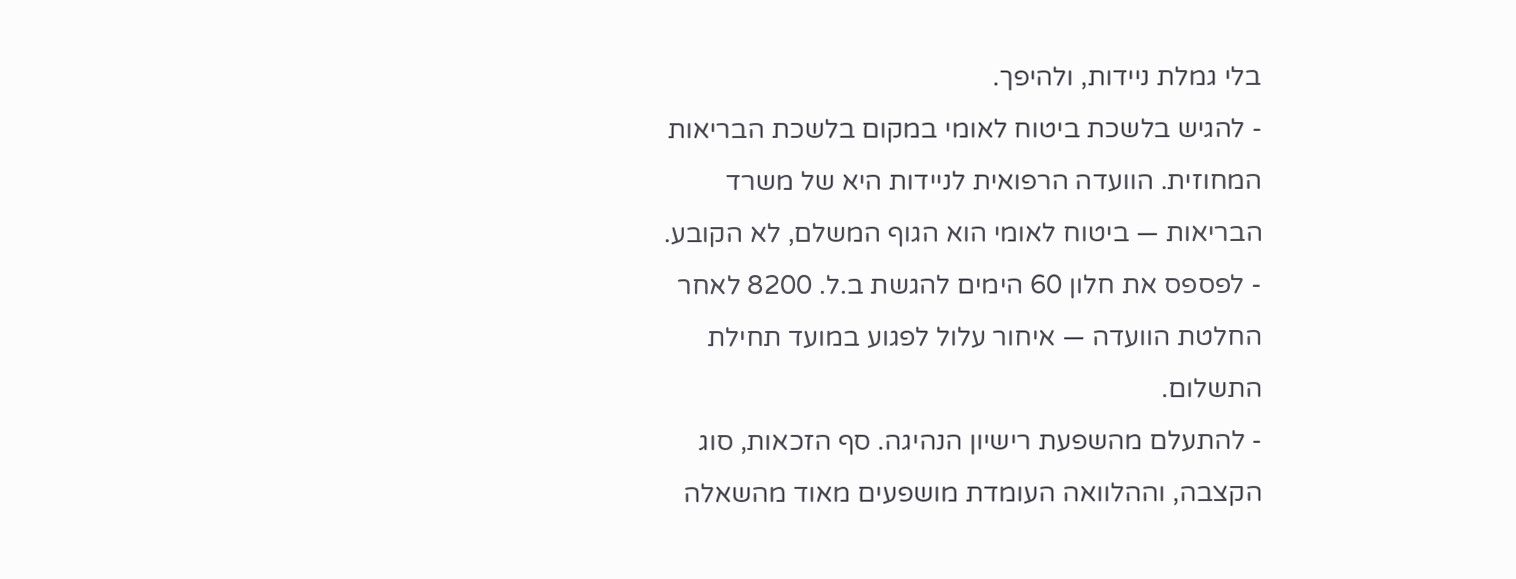בלי גמלת ניידות, ולהיפך.
- להגיש בלשכת ביטוח לאומי במקום בלשכת הבריאות המחוזית. הוועדה הרפואית לניידות היא של משרד הבריאות — ביטוח לאומי הוא הגוף המשלם, לא הקובע.
- לפספס את חלון 60 הימים להגשת ב.ל. 8200 לאחר החלטת הוועדה — איחור עלול לפגוע במועד תחילת התשלום.
- להתעלם מהשפעת רישיון הנהיגה. סף הזכאות, סוג הקצבה, וההלוואה העומדת מושפעים מאוד מהשאלה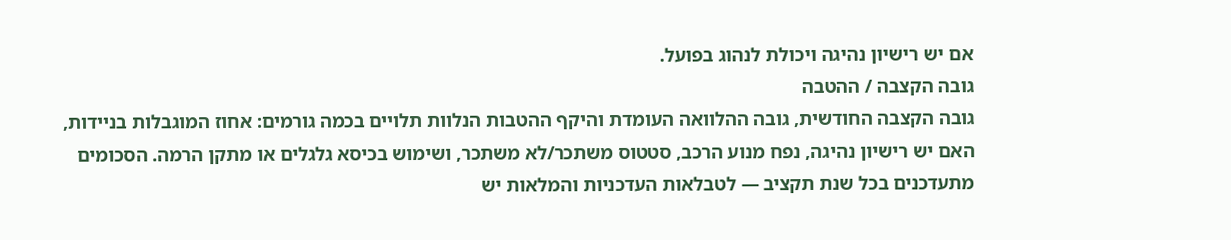אם יש רישיון נהיגה ויכולת לנהוג בפועל.
גובה הקצבה / ההטבה
גובה הקצבה החודשית, גובה ההלוואה העומדת והיקף ההטבות הנלוות תלויים בכמה גורמים: אחוז המוגבלות בניידות, האם יש רישיון נהיגה, נפח מנוע הרכב, סטטוס משתכר/לא משתכר, ושימוש בכיסא גלגלים או מתקן הרמה. הסכומים מתעדכנים בכל שנת תקציב — לטבלאות העדכניות והמלאות יש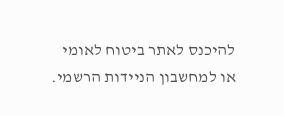להיכנס לאתר ביטוח לאומי או למחשבון הניידות הרשמי.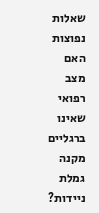שאלות נפוצות
האם מצב רפואי שאינו ברגליים מקנה גמלת ניידות?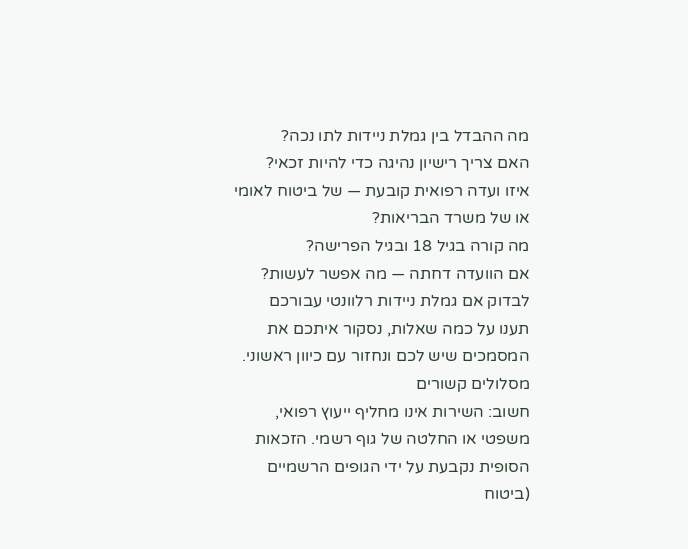מה ההבדל בין גמלת ניידות לתו נכה?
האם צריך רישיון נהיגה כדי להיות זכאי?
איזו ועדה רפואית קובעת — של ביטוח לאומי או של משרד הבריאות?
מה קורה בגיל 18 ובגיל הפרישה?
אם הוועדה דחתה — מה אפשר לעשות?
לבדוק אם גמלת ניידות רלוונטי עבורכם
תענו על כמה שאלות, נסקור איתכם את המסמכים שיש לכם ונחזור עם כיוון ראשוני.
מסלולים קשורים
חשוב: השירות אינו מחליף ייעוץ רפואי, משפטי או החלטה של גוף רשמי. הזכאות הסופית נקבעת על ידי הגופים הרשמיים (ביטוח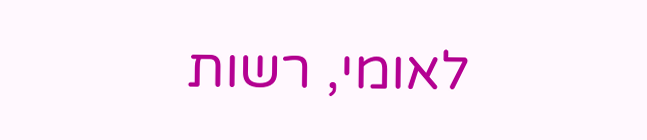לאומי, רשות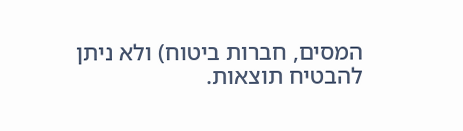המסים, חברות ביטוח) ולא ניתן להבטיח תוצאות.